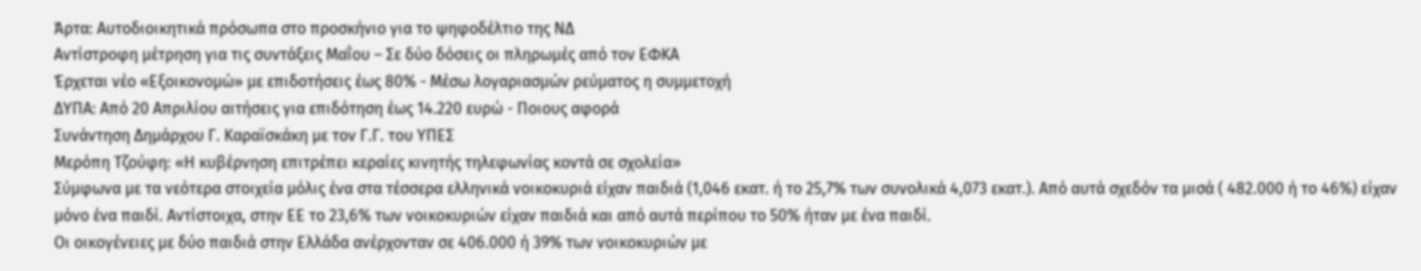Άρτα: Αυτοδιοικητικά πρόσωπα στο προσκήνιο για το ψηφοδέλτιο της ΝΔ
Αντίστροφη μέτρηση για τις συντάξεις Μαΐου – Σε δύο δόσεις οι πληρωμές από τον ΕΦΚΑ
Έρχεται νέο «Εξοικονομώ» με επιδοτήσεις έως 80% - Μέσω λογαριασμών ρεύματος η συμμετοχή
ΔΥΠΑ: Από 20 Απριλίου αιτήσεις για επιδότηση έως 14.220 ευρώ - Ποιους αφορά
Συνάντηση Δημάρχου Γ. Καραϊσκάκη με τον Γ.Γ. του ΥΠΕΣ
Μερόπη Τζούφη: «Η κυβέρνηση επιτρέπει κεραίες κινητής τηλεφωνίας κοντά σε σχολεία»
Σύμφωνα με τα νεότερα στοιχεία μόλις ένα στα τέσσερα ελληνικά νοικοκυριά είχαν παιδιά (1,046 εκατ. ή το 25,7% των συνολικά 4,073 εκατ.). Από αυτά σχεδόν τα μισά ( 482.000 ή το 46%) είχαν μόνο ένα παιδί. Αντίστοιχα, στην ΕΕ το 23,6% των νοικοκυριών είχαν παιδιά και από αυτά περίπου το 50% ήταν με ένα παιδί.
Οι οικογένειες με δύο παιδιά στην Ελλάδα ανέρχονταν σε 406.000 ή 39% των νοικοκυριών με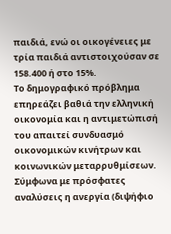παιδιά, ενώ οι οικογένειες με τρία παιδιά αντιστοιχούσαν σε 158.400 ή στο 15%.
Το δημογραφικό πρόβλημα επηρεάζει βαθιά την ελληνική οικονομία και η αντιμετώπισή του απαιτεί συνδυασμό οικονομικών κινήτρων και κοινωνικών μεταρρυθμίσεων. Σύμφωνα με πρόσφατες αναλύσεις η ανεργία (διψήφιο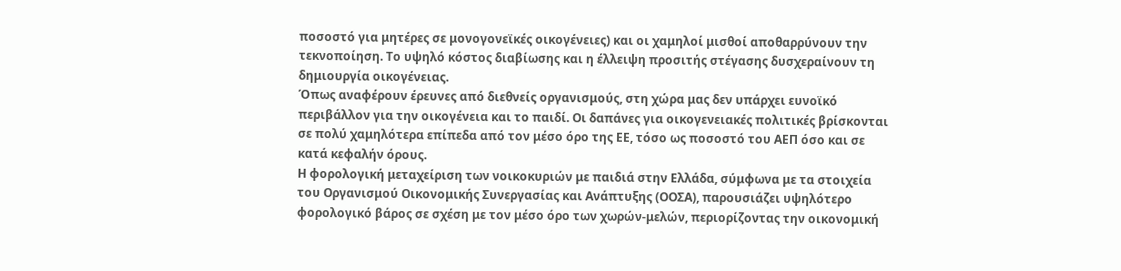ποσοστό για μητέρες σε μονογονεϊκές οικογένειες) και οι χαμηλοί μισθοί αποθαρρύνουν την τεκνοποίηση. Το υψηλό κόστος διαβίωσης και η έλλειψη προσιτής στέγασης δυσχεραίνουν τη δημιουργία οικογένειας.
Όπως αναφέρουν έρευνες από διεθνείς οργανισμούς, στη χώρα μας δεν υπάρχει ευνοϊκό περιβάλλον για την οικογένεια και το παιδί. Οι δαπάνες για οικογενειακές πολιτικές βρίσκονται σε πολύ χαμηλότερα επίπεδα από τον μέσο όρο της ΕΕ, τόσο ως ποσοστό του ΑΕΠ όσο και σε κατά κεφαλήν όρους.
Η φορολογική μεταχείριση των νοικοκυριών με παιδιά στην Ελλάδα, σύμφωνα με τα στοιχεία του Οργανισμού Οικονομικής Συνεργασίας και Ανάπτυξης (ΟΟΣΑ), παρουσιάζει υψηλότερο φορολογικό βάρος σε σχέση με τον μέσο όρο των χωρών-μελών, περιορίζοντας την οικονομική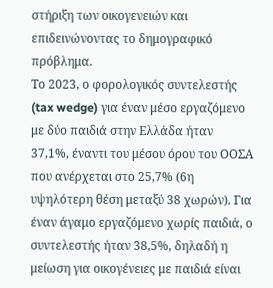στήριξη των οικογενειών και επιδεινώνοντας το δημογραφικό πρόβλημα.
Το 2023, ο φορολογικός συντελεστής (tax wedge) για έναν μέσο εργαζόμενο με δύο παιδιά στην Ελλάδα ήταν 37,1%, έναντι του μέσου όρου του ΟΟΣΑ που ανέρχεται στο 25,7% (6η υψηλότερη θέση μεταξύ 38 χωρών). Για έναν άγαμο εργαζόμενο χωρίς παιδιά, ο συντελεστής ήταν 38,5%, δηλαδή η μείωση για οικογένειες με παιδιά είναι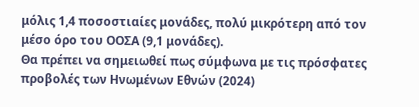μόλις 1,4 ποσοστιαίες μονάδες, πολύ μικρότερη από τον μέσο όρο του ΟΟΣΑ (9,1 μονάδες).
Θα πρέπει να σημειωθεί πως σύμφωνα με τις πρόσφατες προβολές των Ηνωμένων Εθνών (2024)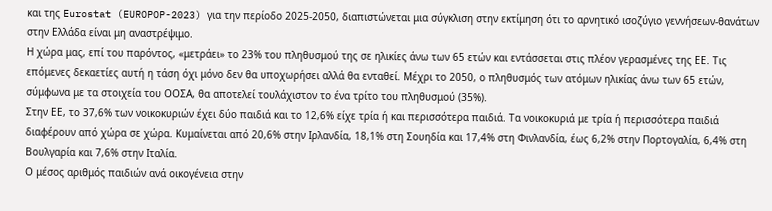και της Eurostat (EUROPOP-2023) για την περίοδο 2025-2050, διαπιστώνεται μια σύγκλιση στην εκτίμηση ότι το αρνητικό ισοζύγιο γεννήσεων-θανάτων στην Ελλάδα είναι μη αναστρέψιμο.
Η χώρα μας, επί του παρόντος, «μετράει» το 23% του πληθυσμού της σε ηλικίες άνω των 65 ετών και εντάσσεται στις πλέον γερασμένες της ΕΕ. Τις επόμενες δεκαετίες αυτή η τάση όχι μόνο δεν θα υποχωρήσει αλλά θα ενταθεί. Μέχρι το 2050, ο πληθυσμός των ατόμων ηλικίας άνω των 65 ετών, σύμφωνα με τα στοιχεία του ΟΟΣΑ, θα αποτελεί τουλάχιστον το ένα τρίτο του πληθυσμού (35%).
Στην ΕΕ, το 37,6% των νοικοκυριών έχει δύο παιδιά και το 12,6% είχε τρία ή και περισσότερα παιδιά. Τα νοικοκυριά με τρία ή περισσότερα παιδιά διαφέρουν από χώρα σε χώρα. Κυμαίνεται από 20,6% στην Ιρλανδία, 18,1% στη Σουηδία και 17,4% στη Φινλανδία, έως 6,2% στην Πορτογαλία, 6,4% στη Βουλγαρία και 7,6% στην Ιταλία.
Ο μέσος αριθμός παιδιών ανά οικογένεια στην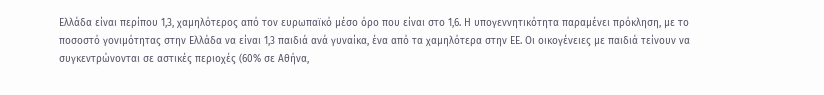Ελλάδα είναι περίπου 1,3, χαμηλότερος από τον ευρωπαϊκό μέσο όρο που είναι στο 1,6. Η υπογεννητικότητα παραμένει πρόκληση, με το ποσοστό γονιμότητας στην Ελλάδα να είναι 1,3 παιδιά ανά γυναίκα, ένα από τα χαμηλότερα στην ΕΕ. Οι οικογένειες με παιδιά τείνουν να συγκεντρώνονται σε αστικές περιοχές (60% σε Αθήνα,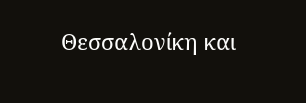Θεσσαλονίκη και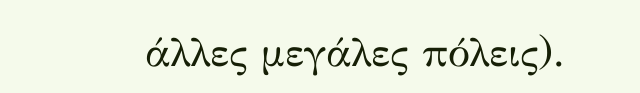άλλες μεγάλες πόλεις).